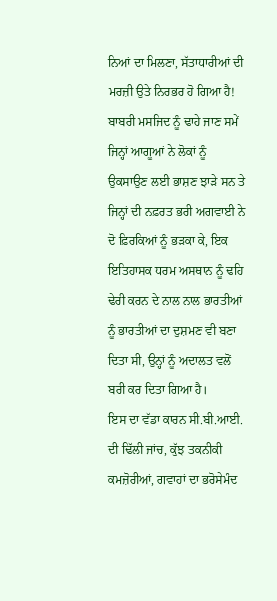ਨਿਆਂ ਦਾ ਮਿਲਣਾ, ਸੱਤਾਧਾਰੀਆਂ ਦੀ ਮਰਜ਼ੀ ਉਤੇ ਨਿਰਭਰ ਹੋ ਗਿਆ ਹੈ!
ਬਾਬਰੀ ਮਸਜਿਦ ਨੂੰ ਢਾਹੇ ਜਾਣ ਸਮੇਂ ਜਿਨ੍ਹਾਂ ਆਗੂਆਂ ਨੇ ਲੋਕਾਂ ਨੂੰ ਉਕਸਾਉਣ ਲਈ ਭਾਸ਼ਣ ਝਾੜੇ ਸਨ ਤੇ ਜਿਨ੍ਹਾਂ ਦੀ ਨਫ਼ਰਤ ਭਰੀ ਅਗਵਾਈ ਨੇ ਦੋ ਫ਼ਿਰਕਿਆਂ ਨੂੰ ਭੜਕਾ ਕੇ, ਇਕ ਇਤਿਹਾਸਕ ਧਰਮ ਅਸਥਾਨ ਨੂੰ ਢਹਿ ਢੇਰੀ ਕਰਨ ਦੇ ਨਾਲ ਨਾਲ ਭਾਰਤੀਆਂ ਨੂੰ ਭਾਰਤੀਆਂ ਦਾ ਦੁਸ਼ਮਣ ਵੀ ਬਣਾ ਦਿਤਾ ਸੀ, ਉਨ੍ਹਾਂ ਨੂੰ ਅਦਾਲਤ ਵਲੋਂ ਬਰੀ ਕਰ ਦਿਤਾ ਗਿਆ ਹੈ।
ਇਸ ਦਾ ਵੱਡਾ ਕਾਰਨ ਸੀ.ਬੀ.ਆਈ. ਦੀ ਢਿੱਲੀ ਜਾਂਚ, ਕੁੱਝ ਤਕਨੀਕੀ ਕਮਜ਼ੋਰੀਆਂ, ਗਵਾਹਾਂ ਦਾ ਭਰੋਸੇਮੰਦ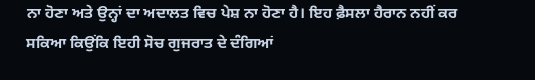ਨਾ ਹੋਣਾ ਅਤੇ ਉਨ੍ਹਾਂ ਦਾ ਅਦਾਲਤ ਵਿਚ ਪੇਸ਼ ਨਾ ਹੋਣਾ ਹੈ। ਇਹ ਫ਼ੈਸਲਾ ਹੈਰਾਨ ਨਹੀਂ ਕਰ ਸਕਿਆ ਕਿਉਂਕਿ ਇਹੀ ਸੋਚ ਗੁਜਰਾਤ ਦੇ ਦੰਗਿਆਂ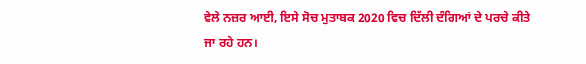ਵੇਲੇ ਨਜ਼ਰ ਆਈ, ਇਸੇ ਸੋਚ ਮੁਤਾਬਕ 2020 ਵਿਚ ਦਿੱਲੀ ਦੰਗਿਆਂ ਦੇ ਪਰਚੇ ਕੀਤੇ ਜਾ ਰਹੇ ਹਨ।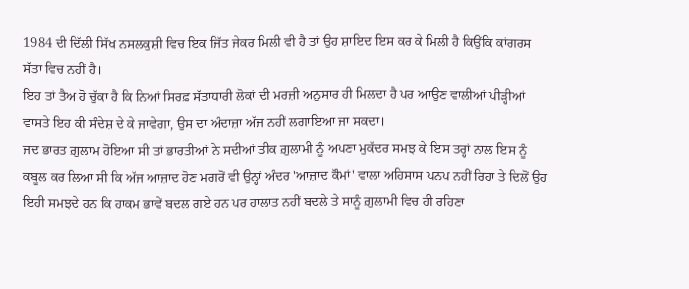1984 ਦੀ ਦਿੱਲੀ ਸਿੱਖ ਨਸਲਕੁਸ਼ੀ ਵਿਚ ਇਕ ਜਿੱਤ ਜੇਕਰ ਮਿਲੀ ਵੀ ਹੈ ਤਾਂ ਉਹ ਸ਼ਾਇਦ ਇਸ ਕਰ ਕੇ ਮਿਲੀ ਹੈ ਕਿਉਂਕਿ ਕਾਂਗਰਸ ਸੱਤਾ ਵਿਚ ਨਹੀਂ ਹੈ।
ਇਹ ਤਾਂ ਤੈਅ ਹੋ ਚੁੱਕਾ ਹੈ ਕਿ ਨਿਆਂ ਸਿਰਫ਼ ਸੱਤਾਧਾਰੀ ਲੋਕਾਂ ਦੀ ਮਰਜ਼ੀ ਅਨੁਸਾਰ ਹੀ ਮਿਲਦਾ ਹੈ ਪਰ ਆਉਣ ਵਾਲੀਆਂ ਪੀੜ੍ਹੀਆਂ ਵਾਸਤੇ ਇਹ ਕੀ ਸੰਦੇਸ਼ ਦੇ ਕੇ ਜਾਵੇਗਾ, ਉਸ ਦਾ ਅੰਦਾਜ਼ਾ ਅੱਜ ਨਹੀਂ ਲਗਾਇਆ ਜਾ ਸਕਦਾ।
ਜਦ ਭਾਰਤ ਗ਼ੁਲਾਮ ਹੋਇਆ ਸੀ ਤਾਂ ਭਾਰਤੀਆਂ ਨੇ ਸਦੀਆਂ ਤੀਕ ਗ਼ੁਲਾਮੀ ਨੂੰ ਅਪਣਾ ਮੁਕੱਦਰ ਸਮਝ ਕੇ ਇਸ ਤਰ੍ਹਾਂ ਨਾਲ ਇਸ ਨੂੰ ਕਬੂਲ ਕਰ ਲਿਆ ਸੀ ਕਿ ਅੱਜ ਆਜ਼ਾਦ ਹੋਣ ਮਗਰੋਂ ਵੀ ਉਨ੍ਹਾਂ ਅੰਦਰ 'ਆਜ਼ਾਦ ਕੌਮਾਂ' ਵਾਲਾ ਅਹਿਸਾਸ ਪਨਪ ਨਹੀਂ ਰਿਹਾ ਤੇ ਦਿਲੋਂ ਉਹ ਇਹੀ ਸਮਝਦੇ ਹਨ ਕਿ ਹਾਕਮ ਭਾਵੇਂ ਬਦਲ ਗਏ ਹਨ ਪਰ ਹਾਲਾਤ ਨਹੀਂ ਬਦਲੇ ਤੇ ਸਾਨੂੰ ਗ਼ੁਲਾਮੀ ਵਿਚ ਹੀ ਰਹਿਣਾ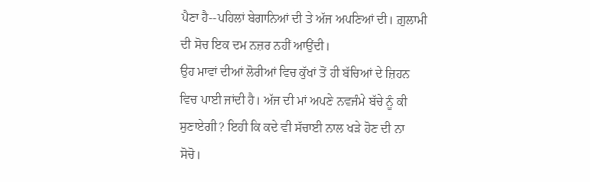ਪੈਣਾ ਹੈ--ਪਹਿਲਾਂ ਬੇਗਾਨਿਆਂ ਦੀ ਤੇ ਅੱਜ ਅਪਣਿਆਂ ਦੀ। ਗ਼ੁਲਾਮੀ ਦੀ ਸੋਚ ਇਕ ਦਮ ਨਜ਼ਰ ਨਹੀਂ ਆਉਂਦੀ।
ਉਹ ਮਾਵਾਂ ਦੀਆਂ ਲੋਰੀਆਂ ਵਿਚ ਕੁੱਖਾਂ ਤੋਂ ਹੀ ਬੱਚਿਆਂ ਦੇ ਜ਼ਿਹਨ ਵਿਚ ਪਾਈ ਜਾਂਦੀ ਹੈ। ਅੱਜ ਦੀ ਮਾਂ ਅਪਣੇ ਨਵਜੰਮੇ ਬੱਚੇ ਨੂੰ ਕੀ ਸੁਣਾਏਗੀ? ਇਹੀ ਕਿ ਕਦੇ ਵੀ ਸੱਚਾਈ ਨਾਲ ਖੜੇ ਹੋਣ ਦੀ ਨਾ ਸੋਚੋ।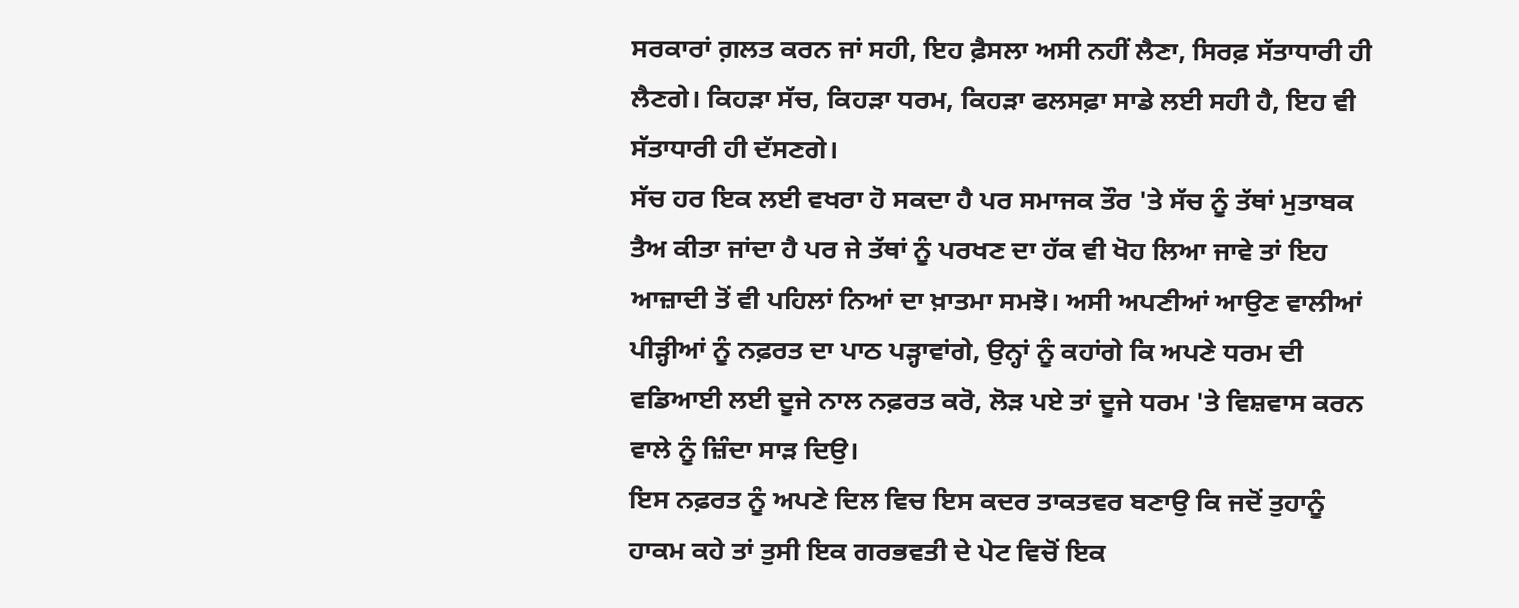ਸਰਕਾਰਾਂ ਗ਼ਲਤ ਕਰਨ ਜਾਂ ਸਹੀ, ਇਹ ਫ਼ੈਸਲਾ ਅਸੀ ਨਹੀਂ ਲੈਣਾ, ਸਿਰਫ਼ ਸੱਤਾਧਾਰੀ ਹੀ ਲੈਣਗੇ। ਕਿਹੜਾ ਸੱਚ, ਕਿਹੜਾ ਧਰਮ, ਕਿਹੜਾ ਫਲਸਫ਼ਾ ਸਾਡੇ ਲਈ ਸਹੀ ਹੈ, ਇਹ ਵੀ ਸੱਤਾਧਾਰੀ ਹੀ ਦੱਸਣਗੇ।
ਸੱਚ ਹਰ ਇਕ ਲਈ ਵਖਰਾ ਹੋ ਸਕਦਾ ਹੈ ਪਰ ਸਮਾਜਕ ਤੌਰ 'ਤੇ ਸੱਚ ਨੂੰ ਤੱਥਾਂ ਮੁਤਾਬਕ ਤੈਅ ਕੀਤਾ ਜਾਂਦਾ ਹੈ ਪਰ ਜੇ ਤੱਥਾਂ ਨੂੰ ਪਰਖਣ ਦਾ ਹੱਕ ਵੀ ਖੋਹ ਲਿਆ ਜਾਵੇ ਤਾਂ ਇਹ ਆਜ਼ਾਦੀ ਤੋਂ ਵੀ ਪਹਿਲਾਂ ਨਿਆਂ ਦਾ ਖ਼ਾਤਮਾ ਸਮਝੋ। ਅਸੀ ਅਪਣੀਆਂ ਆਉਣ ਵਾਲੀਆਂ ਪੀੜ੍ਹੀਆਂ ਨੂੰ ਨਫ਼ਰਤ ਦਾ ਪਾਠ ਪੜ੍ਹਾਵਾਂਗੇ, ਉਨ੍ਹਾਂ ਨੂੰ ਕਹਾਂਗੇ ਕਿ ਅਪਣੇ ਧਰਮ ਦੀ ਵਡਿਆਈ ਲਈ ਦੂਜੇ ਨਾਲ ਨਫ਼ਰਤ ਕਰੋ, ਲੋੜ ਪਏ ਤਾਂ ਦੂਜੇ ਧਰਮ 'ਤੇ ਵਿਸ਼ਵਾਸ ਕਰਨ ਵਾਲੇ ਨੂੰ ਜ਼ਿੰਦਾ ਸਾੜ ਦਿਉ।
ਇਸ ਨਫ਼ਰਤ ਨੂੰ ਅਪਣੇ ਦਿਲ ਵਿਚ ਇਸ ਕਦਰ ਤਾਕਤਵਰ ਬਣਾਉ ਕਿ ਜਦੋਂ ਤੁਹਾਨੂੰ ਹਾਕਮ ਕਹੇ ਤਾਂ ਤੁਸੀ ਇਕ ਗਰਭਵਤੀ ਦੇ ਪੇਟ ਵਿਚੋਂ ਇਕ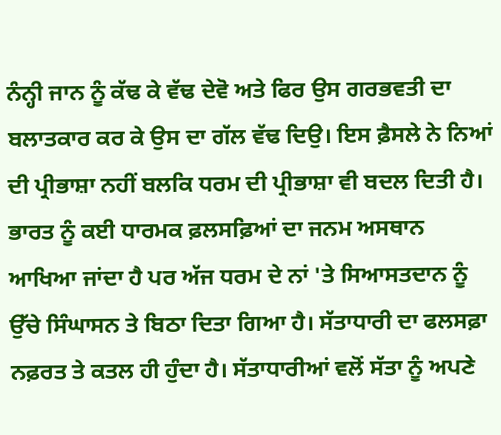ਨੰਨ੍ਹੀ ਜਾਨ ਨੂੰ ਕੱਢ ਕੇ ਵੱਢ ਦੇਵੋ ਅਤੇ ਫਿਰ ਉਸ ਗਰਭਵਤੀ ਦਾ ਬਲਾਤਕਾਰ ਕਰ ਕੇ ਉਸ ਦਾ ਗੱਲ ਵੱਢ ਦਿਉ। ਇਸ ਫ਼ੈਸਲੇ ਨੇ ਨਿਆਂ ਦੀ ਪ੍ਰੀਭਾਸ਼ਾ ਨਹੀਂ ਬਲਕਿ ਧਰਮ ਦੀ ਪ੍ਰੀਭਾਸ਼ਾ ਵੀ ਬਦਲ ਦਿਤੀ ਹੈ।
ਭਾਰਤ ਨੂੰ ਕਈ ਧਾਰਮਕ ਫ਼ਲਸਫ਼ਿਆਂ ਦਾ ਜਨਮ ਅਸਥਾਨ ਆਖਿਆ ਜਾਂਦਾ ਹੈ ਪਰ ਅੱਜ ਧਰਮ ਦੇ ਨਾਂ 'ਤੇ ਸਿਆਸਤਦਾਨ ਨੂੰ ਉੱਚੇ ਸਿੰਘਾਸਨ ਤੇ ਬਿਠਾ ਦਿਤਾ ਗਿਆ ਹੈ। ਸੱਤਾਧਾਰੀ ਦਾ ਫਲਸਫ਼ਾ ਨਫ਼ਰਤ ਤੇ ਕਤਲ ਹੀ ਹੁੰਦਾ ਹੈ। ਸੱਤਾਧਾਰੀਆਂ ਵਲੋਂ ਸੱਤਾ ਨੂੰ ਅਪਣੇ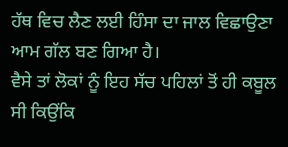ਹੱਥ ਵਿਚ ਲੈਣ ਲਈ ਹਿੰਸਾ ਦਾ ਜਾਲ ਵਿਛਾਉਣਾ ਆਮ ਗੱਲ ਬਣ ਗਿਆ ਹੈ।
ਵੈਸੇ ਤਾਂ ਲੋਕਾਂ ਨੂੰ ਇਹ ਸੱਚ ਪਹਿਲਾਂ ਤੋਂ ਹੀ ਕਬੂਲ ਸੀ ਕਿਉਂਕਿ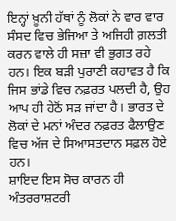ਇਨ੍ਹਾਂ ਖ਼ੂਨੀ ਹੱਥਾਂ ਨੂੰ ਲੋਕਾਂ ਨੇ ਵਾਰ ਵਾਰ ਸੰਸਦ ਵਿਚ ਭੇਜਿਆ ਤੇ ਅਜਿਹੀ ਗ਼ਲਤੀ ਕਰਨ ਵਾਲੇ ਹੀ ਸਜ਼ਾ ਵੀ ਭੁਗਤ ਰਹੇ ਹਨ। ਇਕ ਬੜੀ ਪੁਰਾਣੀ ਕਹਾਵਤ ਹੈ ਕਿ ਜਿਸ ਭਾਂਡੇ ਵਿਚ ਨਫ਼ਰਤ ਪਲਦੀ ਹੈ, ਉਹ ਆਪ ਹੀ ਹੇਠੋਂ ਸੜ ਜਾਂਦਾ ਹੈ। ਭਾਰਤ ਦੇ ਲੋਕਾਂ ਦੇ ਮਨਾਂ ਅੰਦਰ ਨਫ਼ਰਤ ਫੈਲਾਉਣ ਵਿਚ ਅੱਜ ਦੇ ਸਿਆਸਤਦਾਨ ਸਫ਼ਲ ਹੋਏ ਹਨ।
ਸ਼ਾਇਦ ਇਸ ਸੋਚ ਕਾਰਨ ਹੀ ਅੰਤਰਰਾਸ਼ਟਰੀ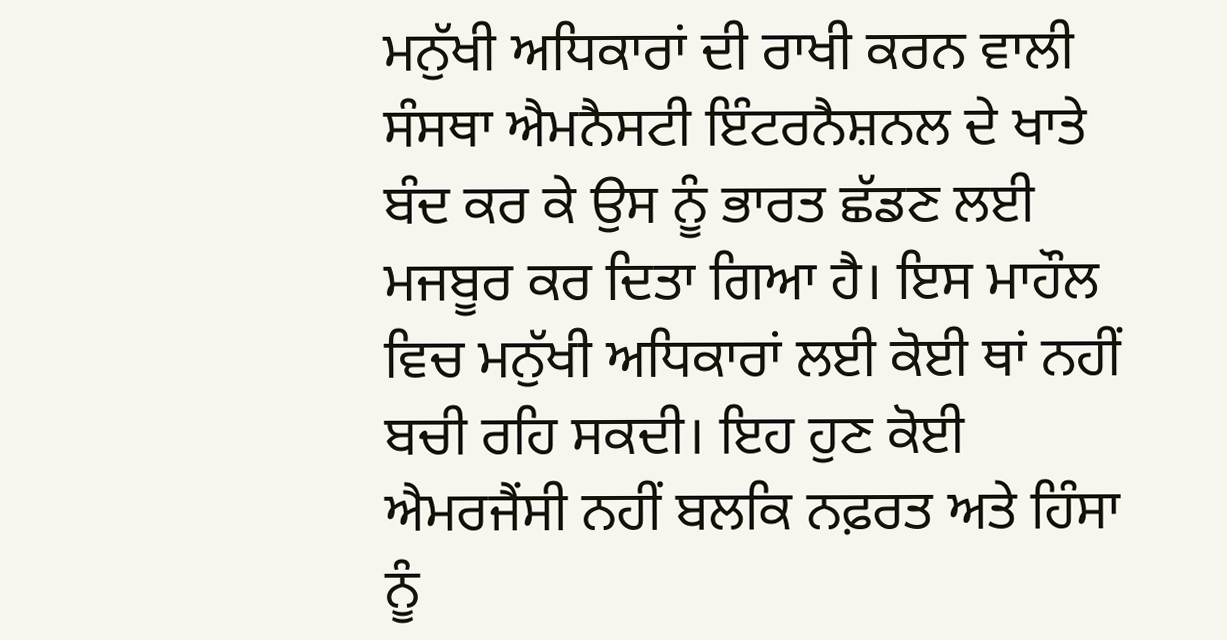ਮਨੁੱਖੀ ਅਧਿਕਾਰਾਂ ਦੀ ਰਾਖੀ ਕਰਨ ਵਾਲੀ ਸੰਸਥਾ ਐਮਨੈਸਟੀ ਇੰਟਰਨੈਸ਼ਨਲ ਦੇ ਖਾਤੇ ਬੰਦ ਕਰ ਕੇ ਉਸ ਨੂੰ ਭਾਰਤ ਛੱਡਣ ਲਈ ਮਜਬੂਰ ਕਰ ਦਿਤਾ ਗਿਆ ਹੈ। ਇਸ ਮਾਹੌਲ ਵਿਚ ਮਨੁੱਖੀ ਅਧਿਕਾਰਾਂ ਲਈ ਕੋਈ ਥਾਂ ਨਹੀਂ ਬਚੀ ਰਹਿ ਸਕਦੀ। ਇਹ ਹੁਣ ਕੋਈ ਐਮਰਜੈਂਸੀ ਨਹੀਂ ਬਲਕਿ ਨਫ਼ਰਤ ਅਤੇ ਹਿੰਸਾ ਨੂੰ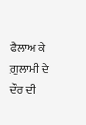ਫੈਲਾਅ ਕੇ ਗ਼ੁਲਾਮੀ ਦੇ ਦੌਰ ਦੀ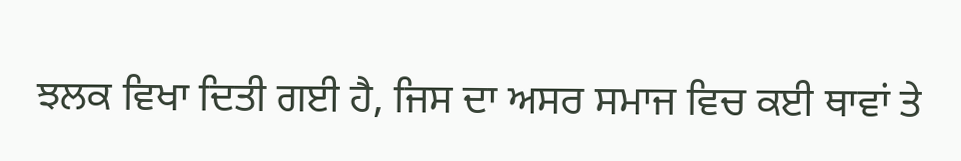ਝਲਕ ਵਿਖਾ ਦਿਤੀ ਗਈ ਹੈ, ਜਿਸ ਦਾ ਅਸਰ ਸਮਾਜ ਵਿਚ ਕਈ ਥਾਵਾਂ ਤੇ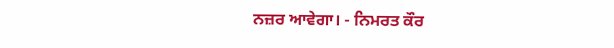ਨਜ਼ਰ ਆਵੇਗਾ। - ਨਿਮਰਤ ਕੌਰ